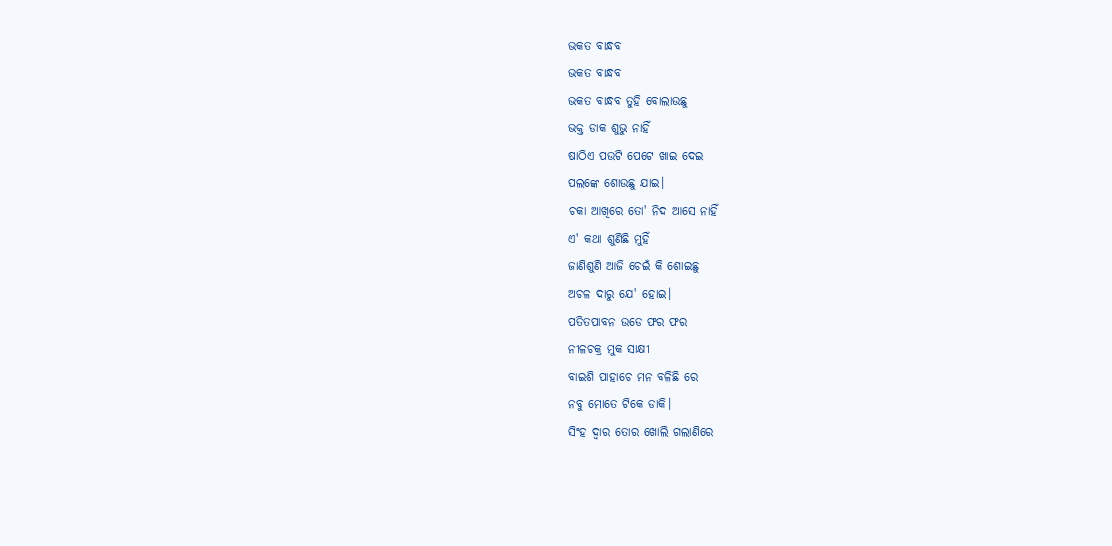ଭକତ ବାନ୍ଧବ
ଭକତ ବାନ୍ଧବ
ଭକତ ବାନ୍ଧବ ତୁହି ବୋଲାଉଛୁ
ଭକ୍ତ ଡାକ ଶୁଭୁ ନାହିଁ
ଷାଠିଏ ପଉଟି ପେଟେ ଖାଇ ଦେଇ
ପଲଙ୍କେ ଶୋଉଛୁ ଯାଇ।
ଚକା ଆଖିରେ ତୋ' ନିଦ ଆସେ ନାହିଁ
ଏ' କଥା ଶୁଣିଛି ମୁହିଁ
ଜାଣିଶୁଣି ଆଜି ଚେଇଁ କି ଶୋଇଛୁ
ଅଚଳ ଦାରୁ ଯେ' ହୋଇ।
ପତିତପାବନ ଉଡେ ଫର ଫର
ନୀଳଚକ୍ର ମୁକ ସାକ୍ଷୀ
ବାଇଶି ପାହାଚେ ମନ ବଳିଛି ରେ
ନବୁ ମୋତେ ଟିକେ ଡାକି।
ସିଂହ ଦ୍ୱାର ତୋର ଖୋଲି ଗଲାଣିରେ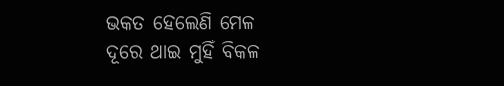ଭକତ ହେଲେଣି ମେଳ
ଦୂରେ ଥାଇ ମୁହିଁ ବିକଳ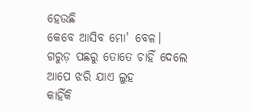ହେଉଛି
କେବେ ଆସିବ ମୋ' ବେଳ।
ଗରୁଡ଼ ପଛରୁ ତୋତେ ଚାହିଁ ଦେଲେ
ଆପେ ଝରି ଯାଏ ଲୁହ
କାହିଁକି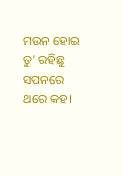ମଉନ ହୋଇ ତୁ' ରହିଛୁ
ସପନରେ ଥରେ କହ।